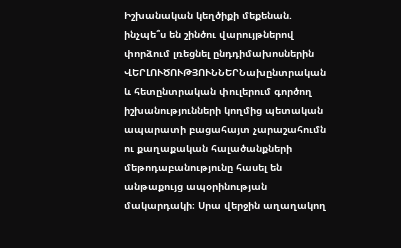Իշխանական կեղծիքի մեքենան. ինչպե՞ս են շինծու վարույթներով փորձում լռեցնել ընդդիմախոսներին
ՎԵՐԼՈՒԾՈՒԹՅՈՒՆՆԵՐՆախընտրական և հետընտրական փուլերում գործող իշխանությունների կողմից պետական ապարատի բացահայտ չարաշահումն ու քաղաքական հալածանքների մեթոդաբանությունը հասել են անթաքույց ապօրինության մակարդակի։ Սրա վերջին աղաղակող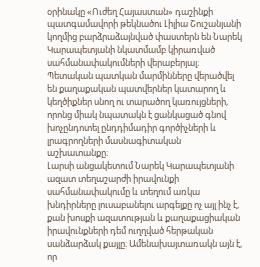օրինակը «Ուժեղ Հայաստան» դաշինքի պատգամավորի թեկնածու Լիլիա Շուշանյանի կողմից բարձրաձայնված փաստերն են Նարեկ Կարապետյանի նկատմամբ կիրառված սահմանափակումների վերաբերյալ։
Պետական պատկան մարմինները վերածվել են քաղաքական պատվերներ կատարող և կեղծիքներ սնող ու տարածող կառույցների, որոնց միակ նպատակն է ցանկացած գնով խոչընդոտել ընդդիմադիր գործիչների և լրագրողների մասնագիտական աշխատանքը։
Լարսի անցակետում Նարեկ Կարապետյանի ազատ տեղաշարժի իրավունքի սահմանափակումը և տեղում առկա խնդիրները լուսաբանելու արգելքը ոչ այլ ինչ է, քան խոսքի ազատության և քաղաքացիական իրավունքների դեմ ուղղված հերթական սանձարձակ քայլը։ Ամենախայտառակն այն է, որ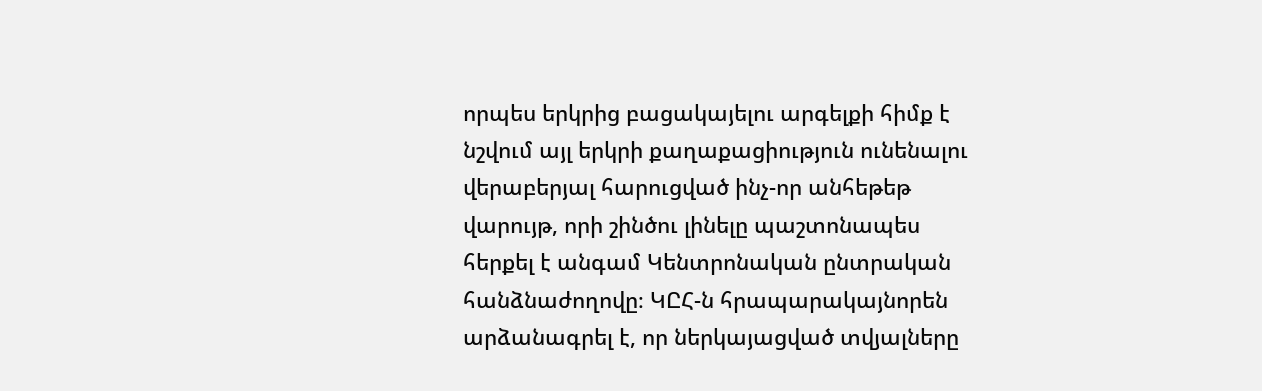որպես երկրից բացակայելու արգելքի հիմք է նշվում այլ երկրի քաղաքացիություն ունենալու վերաբերյալ հարուցված ինչ-որ անհեթեթ վարույթ, որի շինծու լինելը պաշտոնապես հերքել է անգամ Կենտրոնական ընտրական հանձնաժողովը։ ԿԸՀ-ն հրապարակայնորեն արձանագրել է, որ ներկայացված տվյալները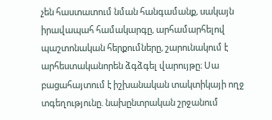չեն հաստատում նման հանգամանք, սակայն իրավապահ համակարգը, արհամարհելով պաշտոնական հերքումները, շարունակում է արհեստականորեն ձգձգել վարույթը։ Սա բացահայտում է իշխանական տակտիկայի ողջ տգեղությունը. նախընտրական շրջանում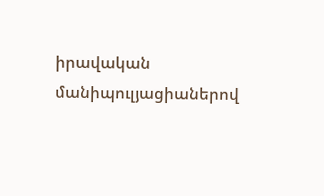իրավական մանիպուլյացիաներով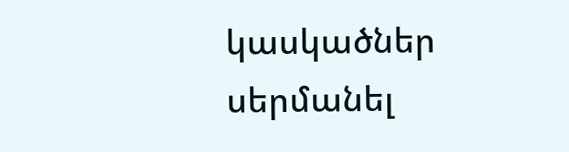կասկածներ սերմանել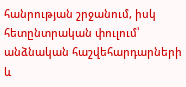հանրության շրջանում, իսկ հետընտրական փուլում՝ անձնական հաշվեհարդարների և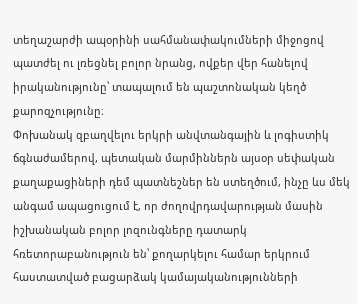տեղաշարժի ապօրինի սահմանափակումների միջոցով պատժել ու լռեցնել բոլոր նրանց, ովքեր վեր հանելով իրականությունը՝ տապալում են պաշտոնական կեղծ քարոզչությունը։
Փոխանակ զբաղվելու երկրի անվտանգային և լոգիստիկ ճգնաժամերով, պետական մարմիններն այսօր սեփական քաղաքացիների դեմ պատնեշներ են ստեղծում, ինչը ևս մեկ անգամ ապացուցում է, որ ժողովրդավարության մասին իշխանական բոլոր լոզունգները դատարկ հռետորաբանություն են՝ քողարկելու համար երկրում հաստատված բացարձակ կամայականությունների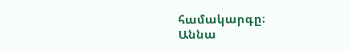համակարգը։
Աննա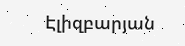Էլիզբարյան